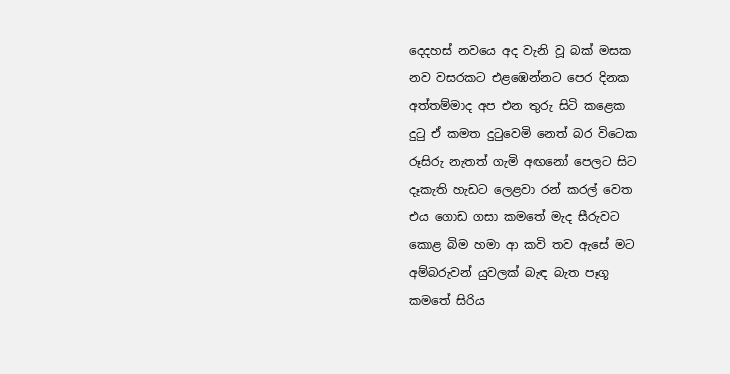දෙදහස් නවයෙ අද වැනි වූ බක් මසක
නව වසරකට එළඹෙන්නට පෙර දිනක
අත්තම්මාද අප එන තුරු සිටි කළෙක
දුටු ඒ කමත දුටුවෙමි නෙත් බර විටෙක
රූසිරු නැතත් ගැමි අඟනෝ පෙලට සිට
දෑකැති හැඩට ලෙළවා රන් කරල් වෙත
එය ගොඩ ගසා කමතේ මැද සීරුවට
කොළ බිම හමා ආ කවි තව ඇසේ මට
අම්බරුවන් යුවලක් බැඳ බැත පෑගූ
කමතේ සිරිය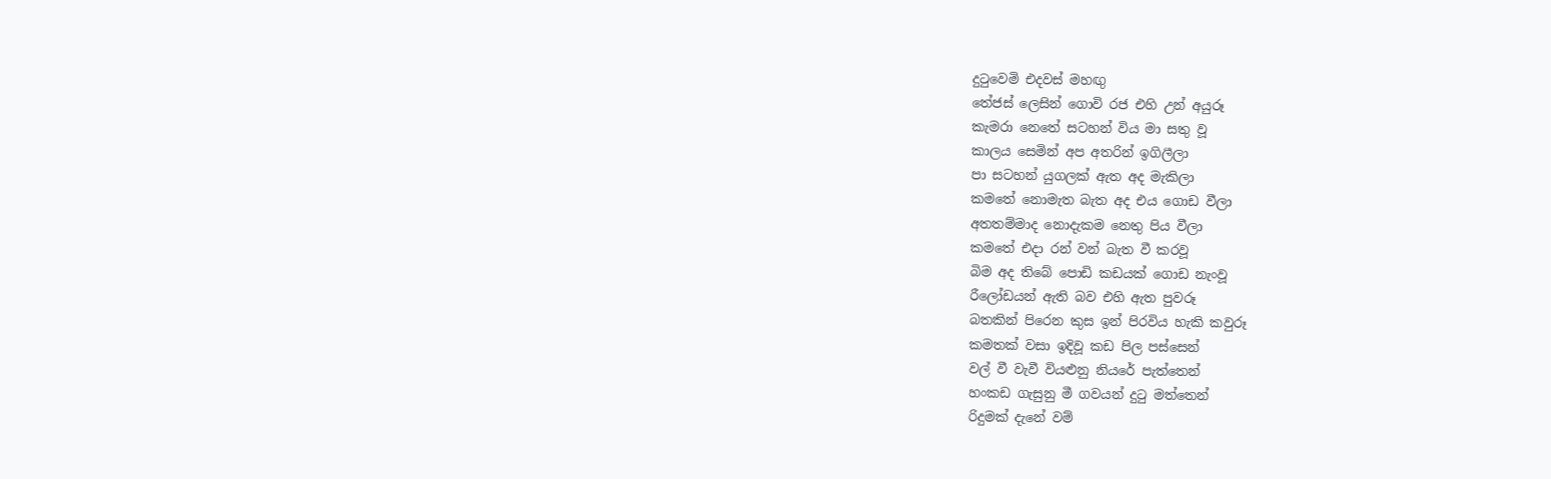දුටුවෙමි එදවස් මහඟු
තේජස් ලෙසින් ගොවි රජ එහි උන් අයුරූ
කැමරා නෙතේ සටහන් විය මා සතු වූ
කාලය සෙමින් අප අතරින් ඉගිලීලා
පා සටහන් යුගලක් ඇත අද මැකිලා
කමතේ නොමැත බැත අද එය ගොඩ වීලා
අතතම්මාද නොදැකම නෙතු පිය වීලා
කමතේ එදා රන් වන් බැත වී කරවූ
බිම අද තිබේ පොඩි කඩයක් ගොඩ නැංවූ
රීලෝඩයන් ඇති බව එහි ඇත පුවරූ
බතකින් පිරෙන කුස ඉන් පිරවිය හැකි කවුරූ
කමතක් වසා ඉදිවූ කඩ පිල පස්සෙන්
වල් වී වැවී වියළුනු නියරේ පැත්තෙන්
හංකඩ ගැසුනු මී ගවයන් දුටු මත්තෙන්
රිදුමක් දැනේ වම්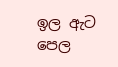ඉල ඇට පෙල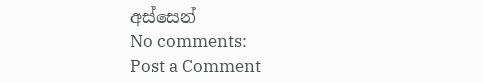අස්සෙන්
No comments:
Post a Comment